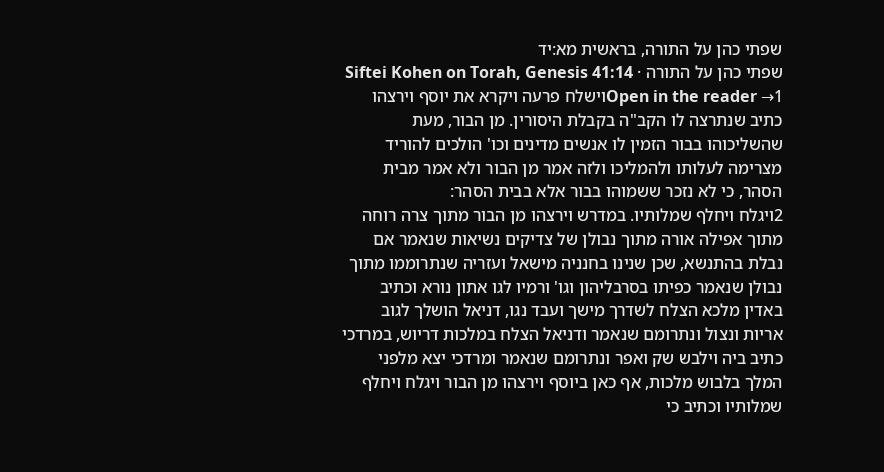שפתי כהן על התורה, בראשית מא:יד
שפתי כהן על התורה · Siftei Kohen on Torah, Genesis 41:14
Open in the reader →1וישלח פרעה ויקרא את יוסף וירצהו כתיב שנתרצה לו הקב"ה בקבלת היסורין. מן הבור, מעת שהשליכוהו בבור הזמין לו אנשים מדינים וכו' הולכים להוריד מצרימה לעלותו ולהמליכו ולזה אמר מן הבור ולא אמר מבית הסהר, כי לא נזכר ששמוהו בבור אלא בבית הסהר:
2ויגלח ויחלף שמלותיו. במדרש וירצהו מן הבור מתוך צרה רוחה מתוך אפילה אורה מתוך נבולן של צדיקים נשיאות שנאמר אם נבלת בהתנשא, שכן שנינו בחנניה מישאל ועזריה שנתרוממו מתוך נבולן שנאמר כפיתו בסרבליהון וגו' ורמיו לגו אתון נורא וכתיב באדין מלכא הצלח לשדרך מישך ועבד נגו, דניאל הושלך לגוב אריות ונצול ונתרומם שנאמר ודניאל הצלח במלכות דריוש, במרדכי כתיב ביה וילבש שק ואפר ונתרומם שנאמר ומרדכי יצא מלפני המלך בלבוש מלכות, אף כאן ביוסף וירצהו מן הבור ויגלח ויחלף שמלותיו וכתיב כי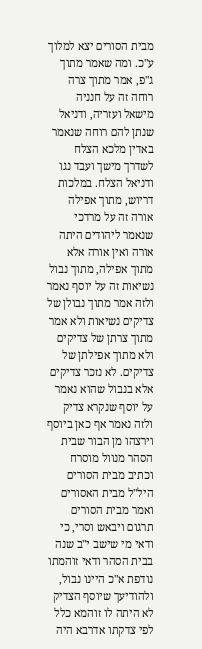מבית הסורים יצא למלוך ע"כ. ומה שאמר מתוך ג"פ, אמר מתוך צרה רוחה זה על חנניה מישאל ועזריה, ודניאל שנתן להם רוחה שנאמר באדין מלכא הצלח לשדרך מישך ועבד נגו ודניאל הצלח. במלכות דריוש, מתוך אפילה אורה זה על מרדכי שנאמר ליהודים היתה אורה ואין אורה אלא מתוך אפילה, מתוך נבול נשיאות זה על יוסף נאמר ולזה אמר מתוך נבולן של צדיקים נשיאות ולא אמר מתוך צרתן של צדיקים ולא מתוך אפילתן של צדיקים. לא נזכר צדיקים אלא בנבול שהוא נאמר על יוסף שנקרא צדיק ולזה נאמר אף כאן ביוסף וירצהו מן הבור שבית הסהר מנוול מוסרח וכתיב מבית הסורים היל"ל מבית האסורים ואמר מבית הסורים תרגום ויבאש וסרי, כי ודאי מי שישב י"ב שנה בבית הסהר ודאי זוהמתו נודפת א"כ היינו נבול, ולהודיעך שיוסף הצדיק לא היתה לו זוהמא כלל לפי צדקתו אדרבא היה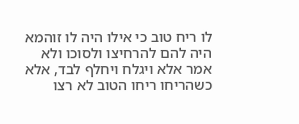לו ריח טוב כי אילו היה לו זוהמא היה להם להרחיצו ולסוכו ולא אמר אלא ויגלח ויחלף לבד, אלא כשהריחו ריחו הטוב לא רצו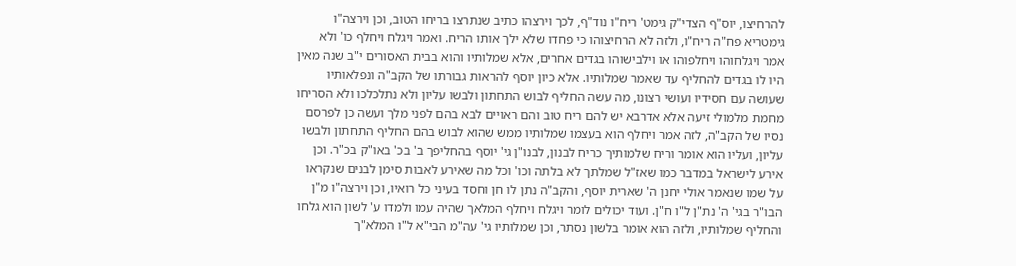להרחיצו, יוס"ף הצדי"ק גימט' ריח"ו נוד"ף, לכך וירצהו כתיב שנתרצו בריחו הטוב, וכן וירצה"ו גימטריא פח"ה ריח"ו, ולזה לא הרחיצוהו כי פחדו שלא ילך אותו הריח. ואמר ויגלח ויחלף כו' ולא אמר ויגלחוהו ויחלפוהו או וילבישוהו בגדים אחרים, אלא שמלותיו והוא בבית האסורים י"ב שנה מאין היו לו בגדים להחליף עד שאמר שמלותיו. אלא כיון יוסף להראות גבורתו של הקב"ה ונפלאותיו שעושה עם חסידיו ועושי רצונו, מה עשה החליף לבוש התחתון ולבשו עליון ולא נתלכלכו ולא הסריחו מחמת מלמולי זיעה אלא אדרבא יש להם ריח טוב והם ראויים לבא בהם לפני מלך ועשה כן לפרסם נסיו של הקב"ה, לזה אמר ויחלף הוא בעצמו שמלותיו ממש שהוא לבוש בהם החליף התחתון ולבשו עליון, ועליו הוא אומר וריח שלמותיך כריח לבנון, לבנו"ן גי' יוסף בהחליפך ב' בכ' באו"ק בכ"ר. וכן אירע לישראל במדבר כמו שאז"ל שמלתך לא בלתה וכו' וכל מה שאירע לאבות סימן לבנים שנקראו על שמו שנאמר אולי יחנן ה' שארית יוסף, והקב"ה נתן לו חן וחסד בעיני כל רואיו, וכן וירצה"ו מ"ן הבו"ר בגי' ה' נת"ן ל"ו ח"ן. ועוד יכולים לומר ויגלח ויחלף המלאך שהיה עמו ולמדו ע' לשון הוא גלחו והחליף שמלותיו, ולזה הוא אומר בלשון נסתר, וכן שמלותיו גי' עה"מ הבי"א ל"ו המלא"ך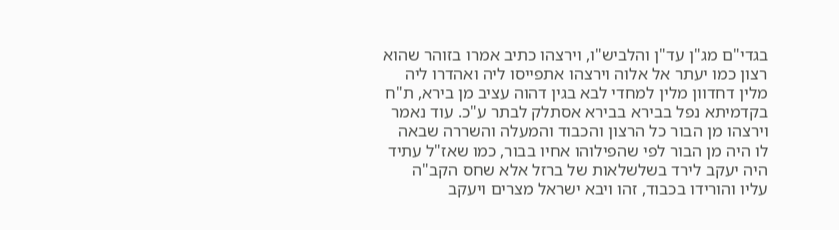בגדי"ם מג"ן עד"ן והלביש"ו, וירצהו כתיב אמרו בזוהר שהוא רצון כמו יעתר אל אלוה וירצהו אתפייסו ליה ואהדרו ליה מלין דחדוון מלין למחדי לבא בגין דהוה עציב מן בירא, ת"ח בקדמיתא נפל בבירא בבירא אסתלק לבתר ע"כ. עוד נאמר וירצהו מן הבור כל הרצון והכבוד והמעלה והשררה שבאה לו היה מן הבור לפי שהפילוהו אחיו בבור, כמו שאז"ל עתיד היה יעקב לירד בשלשלאות של ברזל אלא שחס הקב"ה עליו והורידו בכבוד, זהו ויבא ישראל מצרים ויעקב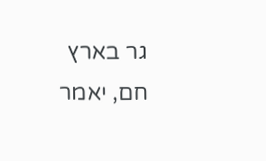גר בארץ חם, יאמר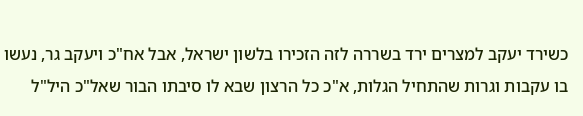כשירד יעקב למצרים ירד בשררה לזה הזכירו בלשון ישראל, אבל אח"כ ויעקב גר, נעשו בו עקבות וגרות שהתחיל הגלות, א"כ כל הרצון שבא לו סיבתו הבור שאל"כ היל"ל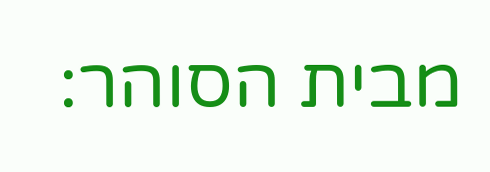מבית הסוהר: